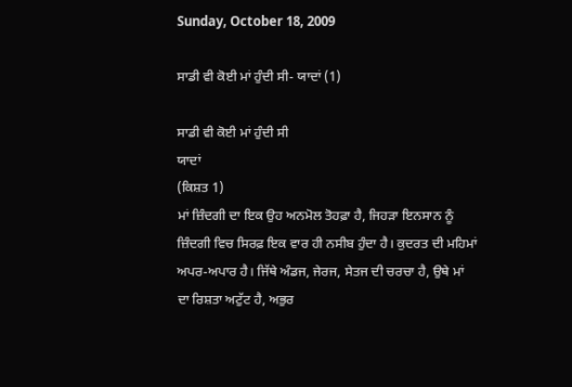Sunday, October 18, 2009

ਸਾਡੀ ਵੀ ਕੋਈ ਮਾਂ ਹੁੰਦੀ ਸੀ- ਯਾਦਾਂ (1)

ਸਾਡੀ ਵੀ ਕੋਈ ਮਾਂ ਹੁੰਦੀ ਸੀ
ਯਾਦਾਂ
(ਕਿਸ਼ਤ 1)
ਮਾਂ ਜ਼ਿੰਦਗੀ ਦਾ ਇਕ ਉਹ ਅਨਮੋਲ ਤੋਹਫ਼ਾ ਹੈ, ਜਿਹੜਾ ਇਨਸਾਨ ਨੂੰ ਜ਼ਿੰਦਗੀ ਵਿਚ ਸਿਰਫ਼ ਇਕ ਵਾਰ ਹੀ ਨਸੀਬ ਹੁੰਦਾ ਹੈ। ਕੁਦਰਤ ਦੀ ਮਹਿਮਾਂ ਅਪਰ-ਅਪਾਰ ਹੈ। ਜਿੱਥੇ ਅੰਡਜ, ਜੇਰਜ, ਸੇਤਜ ਦੀ ਚਰਚਾ ਹੈ, ਉਥੇ ਮਾਂ ਦਾ ਰਿਸ਼ਤਾ ਅਟੁੱਟ ਹੈ, ਅਭੁਰ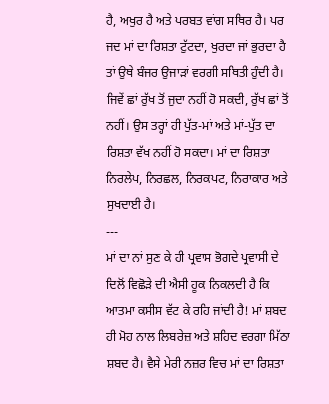ਹੈ, ਅਖੁਰ ਹੈ ਅਤੇ ਪਰਬਤ ਵਾਂਗ ਸਥਿਰ ਹੈ। ਪਰ ਜਦ ਮਾਂ ਦਾ ਰਿਸ਼ਤਾ ਟੁੱਟਦਾ, ਖੁਰਦਾ ਜਾਂ ਭੁਰਦਾ ਹੈ ਤਾਂ ਉਥੇ ਬੰਜਰ ਉਜਾੜਾਂ ਵਰਗੀ ਸਥਿਤੀ ਹੁੰਦੀ ਹੈ। ਜਿਵੇਂ ਛਾਂ ਰੁੱਖ ਤੋਂ ਜੁਦਾ ਨਹੀਂ ਹੋ ਸਕਦੀ, ਰੁੱਖ ਛਾਂ ਤੋਂ ਨਹੀਂ। ਉਸ ਤਰ੍ਹਾਂ ਹੀ ਪੁੱਤ-ਮਾਂ ਅਤੇ ਮਾਂ-ਪੁੱਤ ਦਾ ਰਿਸ਼ਤਾ ਵੱਖ ਨਹੀਂ ਹੋ ਸਕਦਾ। ਮਾਂ ਦਾ ਰਿਸ਼ਤਾ ਨਿਰਲੇਪ, ਨਿਰਛਲ, ਨਿਰਕਪਟ, ਨਿਰਾਕਾਰ ਅਤੇ ਸੁਖਦਾਈ ਹੈ।
---
ਮਾਂ ਦਾ ਨਾਂ ਸੁਣ ਕੇ ਹੀ ਪ੍ਰਵਾਸ ਭੋਗਦੇ ਪ੍ਰਵਾਸੀ ਦੇ ਦਿਲੋਂ ਵਿਛੋੜੇ ਦੀ ਐਸੀ ਹੂਕ ਨਿਕਲਦੀ ਹੈ ਕਿ ਆਤਮਾ ਕਸੀਸ ਵੱਟ ਕੇ ਰਹਿ ਜਾਂਦੀ ਹੈ! ਮਾਂ ਸ਼ਬਦ ਹੀ ਮੋਹ ਨਾਲ ਲਿਬਰੇਜ਼ ਅਤੇ ਸ਼ਹਿਦ ਵਰਗਾ ਮਿੱਠਾ ਸ਼ਬਦ ਹੈ। ਵੈਸੇ ਮੇਰੀ ਨਜ਼ਰ ਵਿਚ ਮਾਂ ਦਾ ਰਿਸ਼ਤਾ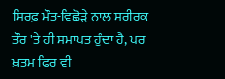ਸਿਰਫ਼ ਮੌਤ-ਵਿਛੋੜੇ ਨਾਲ ਸਰੀਰਕ ਤੌਰ 'ਤੇ ਹੀ ਸਮਾਪਤ ਹੁੰਦਾ ਹੈ, ਪਰ ਖ਼ਤਮ ਫਿਰ ਵੀ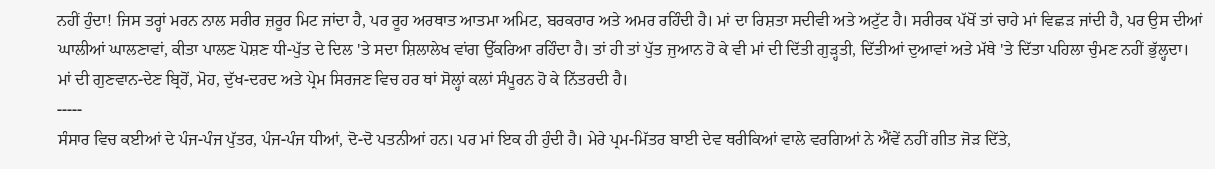ਨਹੀਂ ਹੁੰਦਾ! ਜਿਸ ਤਰ੍ਹਾਂ ਮਰਨ ਨਾਲ ਸਰੀਰ ਜ਼ਰੂਰ ਮਿਟ ਜਾਂਦਾ ਹੈ, ਪਰ ਰੂਹ ਅਰਥਾਤ ਆਤਮਾ ਅਮਿਟ, ਬਰਕਰਾਰ ਅਤੇ ਅਮਰ ਰਹਿੰਦੀ ਹੈ। ਮਾਂ ਦਾ ਰਿਸ਼ਤਾ ਸਦੀਵੀ ਅਤੇ ਅਟੁੱਟ ਹੈ। ਸਰੀਰਕ ਪੱਖੋਂ ਤਾਂ ਚਾਹੇ ਮਾਂ ਵਿਛੜ ਜਾਂਦੀ ਹੈ, ਪਰ ਉਸ ਦੀਆਂ ਘਾਲੀਆਂ ਘਾਲਣਾਵਾਂ, ਕੀਤਾ ਪਾਲਣ ਪੋਸ਼ਣ ਧੀ-ਪੁੱਤ ਦੇ ਦਿਲ 'ਤੇ ਸਦਾ ਸ਼ਿਲਾਲੇਖ ਵਾਂਗ ਉੱਕਰਿਆ ਰਹਿੰਦਾ ਹੈ। ਤਾਂ ਹੀ ਤਾਂ ਪੁੱਤ ਜੁਆਨ ਹੋ ਕੇ ਵੀ ਮਾਂ ਦੀ ਦਿੱਤੀ ਗੁੜ੍ਹਤੀ, ਦਿੱਤੀਆਂ ਦੁਆਵਾਂ ਅਤੇ ਮੱਥੇ 'ਤੇ ਦਿੱਤਾ ਪਹਿਲਾ ਚੁੰਮਣ ਨਹੀਂ ਭੁੱਲ੍ਹਦਾ। ਮਾਂ ਦੀ ਗੁਣਵਾਨ-ਦੇਣ ਬ੍ਰਿਹੋਂ, ਮੋਹ, ਦੁੱਖ-ਦਰਦ ਅਤੇ ਪ੍ਰੇਮ ਸਿਰਜਣ ਵਿਚ ਹਰ ਥਾਂ ਸੋਲ੍ਹਾਂ ਕਲਾਂ ਸੰਪੂਰਨ ਹੋ ਕੇ ਨਿੱਤਰਦੀ ਹੈ।
-----
ਸੰਸਾਰ ਵਿਚ ਕਈਆਂ ਦੇ ਪੰਜ-ਪੰਜ ਪੁੱਤਰ, ਪੰਜ-ਪੰਜ ਧੀਆਂ, ਦੋ-ਦੋ ਪਤਨੀਆਂ ਹਨ। ਪਰ ਮਾਂ ਇਕ ਹੀ ਹੁੰਦੀ ਹੈ। ਮੇਰੇ ਪ੍ਰਮ-ਮਿੱਤਰ ਬਾਈ ਦੇਵ ਥਰੀਕਿਆਂ ਵਾਲੇ ਵਰਗਿਆਂ ਨੇ ਐਂਵੇਂ ਨਹੀਂ ਗੀਤ ਜੋੜ ਦਿੱਤੇ,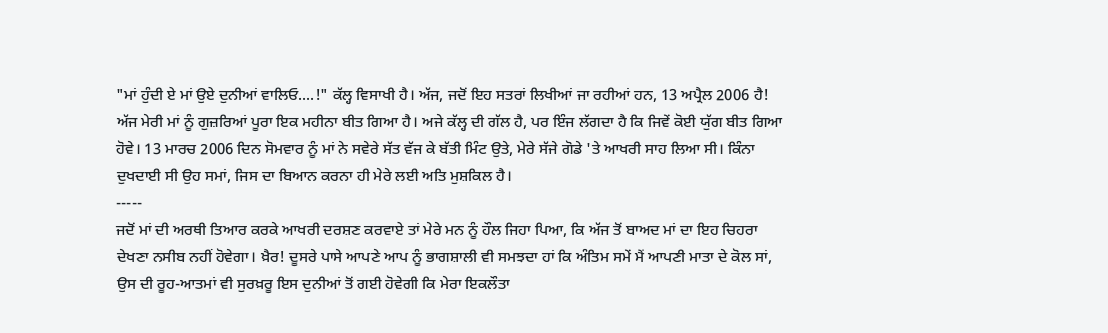"ਮਾਂ ਹੁੰਦੀ ਏ ਮਾਂ ਉਏ ਦੁਨੀਆਂ ਵਾਲਿਓ....!" ਕੱਲ੍ਹ ਵਿਸਾਖੀ ਹੈ। ਅੱਜ, ਜਦੋਂ ਇਹ ਸਤਰਾਂ ਲਿਖੀਆਂ ਜਾ ਰਹੀਆਂ ਹਨ, 13 ਅਪ੍ਰੈਲ 2006 ਹੈ! ਅੱਜ ਮੇਰੀ ਮਾਂ ਨੂੰ ਗੁਜ਼ਰਿਆਂ ਪੂਰਾ ਇਕ ਮਹੀਨਾ ਬੀਤ ਗਿਆ ਹੈ। ਅਜੇ ਕੱਲ੍ਹ ਦੀ ਗੱਲ ਹੈ, ਪਰ ਇੰਜ ਲੱਗਦਾ ਹੈ ਕਿ ਜਿਵੇਂ ਕੋਈ ਯੁੱਗ ਬੀਤ ਗਿਆ ਹੋਵੇ। 13 ਮਾਰਚ 2006 ਦਿਨ ਸੋਮਵਾਰ ਨੂੰ ਮਾਂ ਨੇ ਸਵੇਰੇ ਸੱਤ ਵੱਜ ਕੇ ਬੱਤੀ ਮਿੰਟ ਉਤੇ, ਮੇਰੇ ਸੱਜੇ ਗੋਡੇ 'ਤੇ ਆਖਰੀ ਸਾਹ ਲਿਆ ਸੀ। ਕਿੰਨਾ ਦੁਖਦਾਈ ਸੀ ਉਹ ਸਮਾਂ, ਜਿਸ ਦਾ ਬਿਆਨ ਕਰਨਾ ਹੀ ਮੇਰੇ ਲਈ ਅਤਿ ਮੁਸ਼ਕਿਲ ਹੈ।
-----
ਜਦੋਂ ਮਾਂ ਦੀ ਅਰਥੀ ਤਿਆਰ ਕਰਕੇ ਆਖਰੀ ਦਰਸ਼ਣ ਕਰਵਾਏ ਤਾਂ ਮੇਰੇ ਮਨ ਨੂੰ ਹੌਲ ਜਿਹਾ ਪਿਆ, ਕਿ ਅੱਜ ਤੋਂ ਬਾਅਦ ਮਾਂ ਦਾ ਇਹ ਚਿਹਰਾ ਦੇਖਣਾ ਨਸੀਬ ਨਹੀਂ ਹੋਵੇਗਾ। ਖ਼ੈਰ! ਦੂਸਰੇ ਪਾਸੇ ਆਪਣੇ ਆਪ ਨੂੰ ਭਾਗਸ਼ਾਲੀ ਵੀ ਸਮਝਦਾ ਹਾਂ ਕਿ ਅੰਤਿਮ ਸਮੇਂ ਮੈਂ ਆਪਣੀ ਮਾਤਾ ਦੇ ਕੋਲ ਸਾਂ, ਉਸ ਦੀ ਰੂਹ-ਆਤਮਾਂ ਵੀ ਸੁਰਖ਼ਰੂ ਇਸ ਦੁਨੀਆਂ ਤੋਂ ਗਈ ਹੋਵੇਗੀ ਕਿ ਮੇਰਾ ਇਕਲੌਤਾ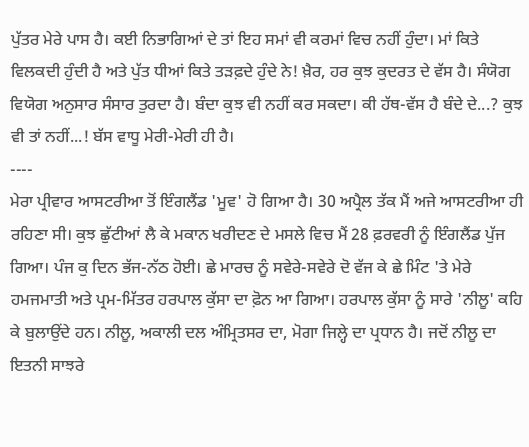ਪੁੱਤਰ ਮੇਰੇ ਪਾਸ ਹੈ। ਕਈ ਨਿਭਾਗਿਆਂ ਦੇ ਤਾਂ ਇਹ ਸਮਾਂ ਵੀ ਕਰਮਾਂ ਵਿਚ ਨਹੀਂ ਹੁੰਦਾ। ਮਾਂ ਕਿਤੇ ਵਿਲਕਦੀ ਹੁੰਦੀ ਹੈ ਅਤੇ ਪੁੱਤ ਧੀਆਂ ਕਿਤੇ ਤੜਫ਼ਦੇ ਹੁੰਦੇ ਨੇ! ਖ਼ੈਰ, ਹਰ ਕੁਝ ਕੁਦਰਤ ਦੇ ਵੱਸ ਹੈ। ਸੰਯੋਗ ਵਿਯੋਗ ਅਨੁਸਾਰ ਸੰਸਾਰ ਤੁਰਦਾ ਹੈ। ਬੰਦਾ ਕੁਝ ਵੀ ਨਹੀਂ ਕਰ ਸਕਦਾ। ਕੀ ਹੱਥ-ਵੱਸ ਹੈ ਬੰਦੇ ਦੇ...? ਕੁਝ ਵੀ ਤਾਂ ਨਹੀਂ...! ਬੱਸ ਵਾਧੂ ਮੇਰੀ-ਮੇਰੀ ਹੀ ਹੈ।
----
ਮੇਰਾ ਪ੍ਰੀਵਾਰ ਆਸਟਰੀਆ ਤੋਂ ਇੰਗਲੈਂਡ 'ਮੂਵ' ਹੋ ਗਿਆ ਹੈ। 30 ਅਪ੍ਰੈਲ ਤੱਕ ਮੈਂ ਅਜੇ ਆਸਟਰੀਆ ਹੀ ਰਹਿਣਾ ਸੀ। ਕੁਝ ਛੁੱਟੀਆਂ ਲੈ ਕੇ ਮਕਾਨ ਖਰੀਦਣ ਦੇ ਮਸਲੇ ਵਿਚ ਮੈਂ 28 ਫ਼ਰਵਰੀ ਨੂੰ ਇੰਗਲੈਂਡ ਪੁੱਜ ਗਿਆ। ਪੰਜ ਕੁ ਦਿਨ ਭੱਜ-ਨੱਠ ਹੋਈ। ਛੇ ਮਾਰਚ ਨੂੰ ਸਵੇਰੇ-ਸਵੇਰੇ ਦੋ ਵੱਜ ਕੇ ਛੇ ਮਿੰਟ 'ਤੇ ਮੇਰੇ ਹਮਜਮਾਤੀ ਅਤੇ ਪ੍ਰਮ-ਮਿੱਤਰ ਹਰਪਾਲ ਕੁੱਸਾ ਦਾ ਫ਼ੋਨ ਆ ਗਿਆ। ਹਰਪਾਲ ਕੁੱਸਾ ਨੂੰ ਸਾਰੇ 'ਨੀਲੂ' ਕਹਿ ਕੇ ਬੁਲਾਉਂਦੇ ਹਨ। ਨੀਲੂ, ਅਕਾਲੀ ਦਲ ਅੰਮ੍ਰਿਤਸਰ ਦਾ, ਮੋਗਾ ਜਿਲ੍ਹੇ ਦਾ ਪ੍ਰਧਾਨ ਹੈ। ਜਦੋਂ ਨੀਲੂ ਦਾ ਇਤਨੀ ਸਾਝਰੇ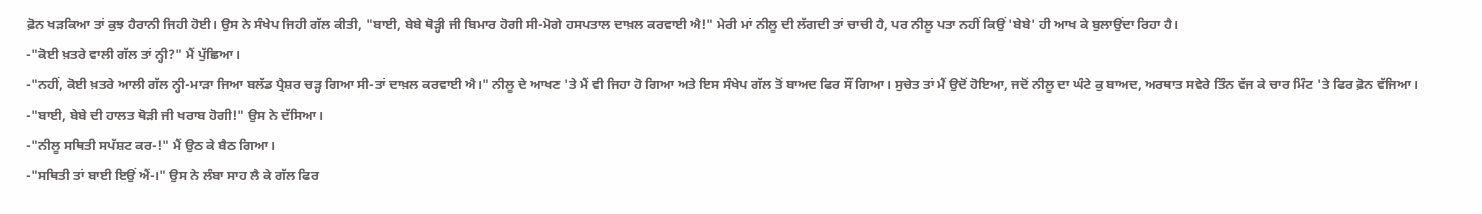ਫ਼ੋਨ ਖੜਕਿਆ ਤਾਂ ਕੁਝ ਹੈਰਾਨੀ ਜਿਹੀ ਹੋਈ। ਉਸ ਨੇ ਸੰਖੇਪ ਜਿਹੀ ਗੱਲ ਕੀਤੀ, "ਬਾਈ, ਬੇਬੇ ਥੋੜ੍ਹੀ ਜੀ ਬਿਮਾਰ ਹੋਗੀ ਸੀ-ਮੋਗੇ ਹਸਪਤਾਲ ਦਾਖ਼ਲ ਕਰਵਾਈ ਐ!" ਮੇਰੀ ਮਾਂ ਨੀਲੂ ਦੀ ਲੱਗਦੀ ਤਾਂ ਚਾਚੀ ਹੈ, ਪਰ ਨੀਲੂ ਪਤਾ ਨਹੀਂ ਕਿਉਂ 'ਬੇਬੇ' ਹੀ ਆਖ ਕੇ ਬੁਲਾਉਂਦਾ ਰਿਹਾ ਹੈ।
-"ਕੋਈ ਖ਼ਤਰੇ ਵਾਲੀ ਗੱਲ ਤਾਂ ਨ੍ਹੀ?" ਮੈਂ ਪੁੱਛਿਆ।
-"ਨਹੀਂ, ਕੋਈ ਖ਼ਤਰੇ ਆਲੀ ਗੱਲ ਨ੍ਹੀ-ਮਾੜਾ ਜਿਆ ਬਲੱਡ ਪ੍ਰੈਸ਼ਰ ਚੜ੍ਹ ਗਿਆ ਸੀ-ਤਾਂ ਦਾਖ਼ਲ ਕਰਵਾਈ ਐ।" ਨੀਲੂ ਦੇ ਆਖਣ 'ਤੇ ਮੈਂ ਵੀ ਜਿਹਾ ਹੋ ਗਿਆ ਅਤੇ ਇਸ ਸੰਖੇਪ ਗੱਲ ਤੋਂ ਬਾਅਦ ਫਿਰ ਸੌਂ ਗਿਆ। ਸੁਚੇਤ ਤਾਂ ਮੈਂ ਉਦੋਂ ਹੋਇਆ, ਜਦੋਂ ਨੀਲੂ ਦਾ ਘੰਟੇ ਕੁ ਬਾਅਦ, ਅਰਥਾਤ ਸਵੇਰੇ ਤਿੰਨ ਵੱਜ ਕੇ ਚਾਰ ਮਿੰਟ 'ਤੇ ਫਿਰ ਫ਼ੋਨ ਵੱਜਿਆ।
-"ਬਾਈ, ਬੇਬੇ ਦੀ ਹਾਲਤ ਥੋੜੀ ਜੀ ਖਰਾਬ ਹੋਗੀ!" ਉਸ ਨੇ ਦੱਸਿਆ।
-"ਨੀਲੂ ਸਥਿਤੀ ਸਪੱਸ਼ਟ ਕਰ-!" ਮੈਂ ਉਠ ਕੇ ਬੈਠ ਗਿਆ।
-"ਸਥਿਤੀ ਤਾਂ ਬਾਈ ਇਉਂ ਐਂ-।" ਉਸ ਨੇ ਲੰਬਾ ਸਾਹ ਲੈ ਕੇ ਗੱਲ ਫਿਰ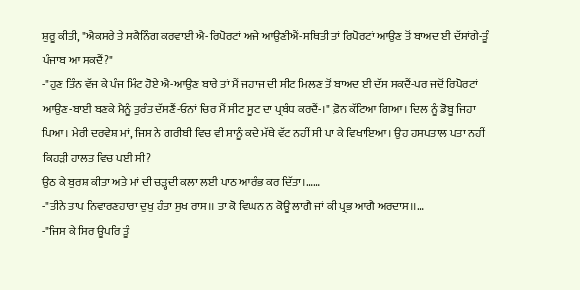ਸ਼ੁਰੂ ਕੀਤੀ, "ਐਕਸਰੇ ਤੇ ਸਕੈਨਿੰਗ ਕਰਵਾਈ ਐ-ਰਿਪੋਰਟਾਂ ਅਜੇ ਆਉਣੀਐਂ-ਸਥਿਤੀ ਤਾਂ ਰਿਪੋਰਟਾਂ ਆਉਣ ਤੋਂ ਬਾਅਦ ਈ ਦੱਸਾਂਗੇ-ਤੂੰ ਪੰਜਾਬ ਆ ਸਕਦੈਂ?"
-"ਹੁਣ ਤਿੰਨ ਵੱਜ ਕੇ ਪੰਜ ਮਿੰਟ ਹੋਏ ਐ-ਆਉਣ ਬਾਰੇ ਤਾਂ ਮੈਂ ਜਹਾਜ ਦੀ ਸੀਟ ਮਿਲਣ ਤੋਂ ਬਾਅਦ ਈ ਦੱਸ ਸਕਦੈਂ-ਪਰ ਜਦੋਂ ਰਿਪੋਰਟਾਂ ਆਉਣ-ਬਾਈ ਬਣਕੇ ਮੈਨੂੰ ਤੁਰੰਤ ਦੱਸਣੈਂ-ਓਨਾਂ ਚਿਰ ਮੈਂ ਸੀਟ ਸੂਟ ਦਾ ਪ੍ਰਬੰਧ ਕਰਦੈਂ-।" ਫ਼ੋਨ ਕੱਟਿਆ ਗਿਆ। ਦਿਲ ਨੂੰ ਡੋਬੂ ਜਿਹਾ ਪਿਆ। ਮੇਰੀ ਦਰਵੇਸ਼ ਮਾਂ, ਜਿਸ ਨੇ ਗਰੀਬੀ ਵਿਚ ਵੀ ਸਾਨੂੰ ਕਦੇ ਮੱਥੇ ਵੱਟ ਨਹੀਂ ਸੀ ਪਾ ਕੇ ਵਿਖਾਇਆ। ਉਹ ਹਸਪਤਾਲ ਪਤਾ ਨਹੀਂ ਕਿਹੜੀ ਹਾਲਤ ਵਿਚ ਪਈ ਸੀ?
ਉਠ ਕੇ ਬੁਰਸ਼ ਕੀਤਾ ਅਤੇ ਮਾਂ ਦੀ ਚੜ੍ਹਦੀ ਕਲਾ ਲਈ ਪਾਠ ਆਰੰਭ ਕਰ ਦਿੱਤਾ।……
-"ਤੀਨੇ ਤਾਪ ਨਿਵਾਰਣਹਾਰਾ ਦੁਖੁ ਹੰਤਾ ਸੁਖ ਰਾਸ।। ਤਾ ਕੋ ਵਿਘਨ ਨ ਕੋਊ ਲਾਗੈ ਜਾਂ ਕੀ ਪ੍ਰਭ ਆਗੈ ਅਰਦਾਸ।।…
-"ਜਿਸ ਕੇ ਸਿਰ ਊਪਰਿ ਤੂੰ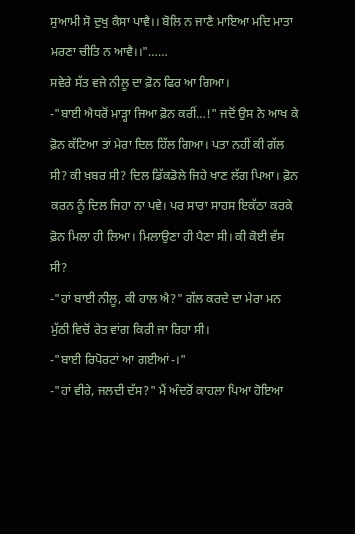ਸੁਆਮੀ ਸੋ ਦੁਖੁ ਕੈਸਾ ਪਾਵੈ।। ਬੋਲਿ ਨ ਜਾਣੈ ਮਾਇਆ ਮਦਿ ਮਾਤਾ ਮਰਣਾ ਚੀਤਿ ਨ ਆਵੈ।।"……
ਸਵੇਰੇ ਸੱਤ ਵਜੇ ਨੀਲੂ ਦਾ ਫ਼ੋਨ ਫਿਰ ਆ ਗਿਆ।
-"ਬਾਈ ਐਧਰੋਂ ਮਾੜ੍ਹਾ ਜਿਆ ਫ਼ੋਨ ਕਰੀਂ…!" ਜਦੋਂ ਉਸ ਨੇ ਆਖ ਕੇ ਫ਼ੋਨ ਕੱਟਿਆ ਤਾਂ ਮੇਰਾ ਦਿਲ ਹਿੱਲ ਗਿਆ। ਪਤਾ ਨਹੀਂ ਕੀ ਗੱਲ ਸੀ? ਕੀ ਖ਼ਬਰ ਸੀ? ਦਿਲ ਡਿੱਕਡੋਲੇ ਜਿਹੇ ਖਾਣ ਲੱਗ ਪਿਆ। ਫ਼ੋਨ ਕਰਨ ਨੂੰ ਦਿਲ ਜਿਹਾ ਨਾ ਪਵੇ। ਪਰ ਸਾਰਾ ਸਾਹਸ ਇਕੱਠਾ ਕਰਕੇ ਫ਼ੋਨ ਮਿਲਾ ਹੀ ਲਿਆ। ਮਿਲਾਉਣਾ ਹੀ ਪੈਣਾ ਸੀ। ਕੀ ਕੋਈ ਵੱਸ ਸੀ?
-"ਹਾਂ ਬਾਈ ਨੀਲੂ, ਕੀ ਹਾਲ ਐ?" ਗੱਲ ਕਰਦੇ ਦਾ ਮੇਰਾ ਮਨ ਮੁੱਠੀ ਵਿਚੋਂ ਰੇਤ ਵਾਂਗ ਕਿਰੀ ਜਾ ਰਿਹਾ ਸੀ।
-"ਬਾਈ ਰਿਪੋਰਟਾਂ ਆ ਗਈਆਂ-।"
-"ਹਾਂ ਵੀਰੇ, ਜਲਦੀ ਦੱਸ?" ਮੈਂ ਅੰਦਰੋਂ ਕਾਹਲਾ ਪਿਆ ਹੋਇਆ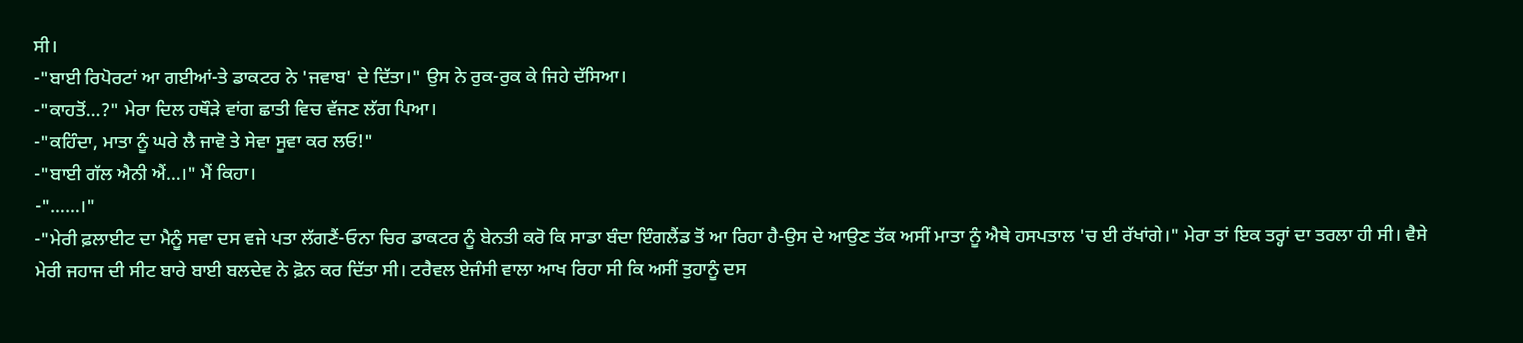ਸੀ।
-"ਬਾਈ ਰਿਪੋਰਟਾਂ ਆ ਗਈਆਂ-ਤੇ ਡਾਕਟਰ ਨੇ 'ਜਵਾਬ' ਦੇ ਦਿੱਤਾ।" ਉਸ ਨੇ ਰੁਕ-ਰੁਕ ਕੇ ਜਿਹੇ ਦੱਸਿਆ।
-"ਕਾਹਤੋਂ…?" ਮੇਰਾ ਦਿਲ ਹਥੌੜੇ ਵਾਂਗ ਛਾਤੀ ਵਿਚ ਵੱਜਣ ਲੱਗ ਪਿਆ।
-"ਕਹਿੰਦਾ, ਮਾਤਾ ਨੂੰ ਘਰੇ ਲੈ ਜਾਵੋ ਤੇ ਸੇਵਾ ਸੂਵਾ ਕਰ ਲਓ!"
-"ਬਾਈ ਗੱਲ ਐਨੀ ਐਂ…।" ਮੈਂ ਕਿਹਾ।
-"……।"
-"ਮੇਰੀ ਫ਼ਲਾਈਟ ਦਾ ਮੈਨੂੰ ਸਵਾ ਦਸ ਵਜੇ ਪਤਾ ਲੱਗਣੈਂ-ਓਨਾ ਚਿਰ ਡਾਕਟਰ ਨੂੰ ਬੇਨਤੀ ਕਰੋ ਕਿ ਸਾਡਾ ਬੰਦਾ ਇੰਗਲੈਂਡ ਤੋਂ ਆ ਰਿਹਾ ਹੈ-ਉਸ ਦੇ ਆਉਣ ਤੱਕ ਅਸੀਂ ਮਾਤਾ ਨੂੰ ਐਥੇ ਹਸਪਤਾਲ 'ਚ ਈ ਰੱਖਾਂਗੇ।" ਮੇਰਾ ਤਾਂ ਇਕ ਤਰ੍ਹਾਂ ਦਾ ਤਰਲਾ ਹੀ ਸੀ। ਵੈਸੇ ਮੇਰੀ ਜਹਾਜ ਦੀ ਸੀਟ ਬਾਰੇ ਬਾਈ ਬਲਦੇਵ ਨੇ ਫ਼ੋਨ ਕਰ ਦਿੱਤਾ ਸੀ। ਟਰੈਵਲ ਏਜੰਸੀ ਵਾਲਾ ਆਖ ਰਿਹਾ ਸੀ ਕਿ ਅਸੀਂ ਤੁਹਾਨੂੰ ਦਸ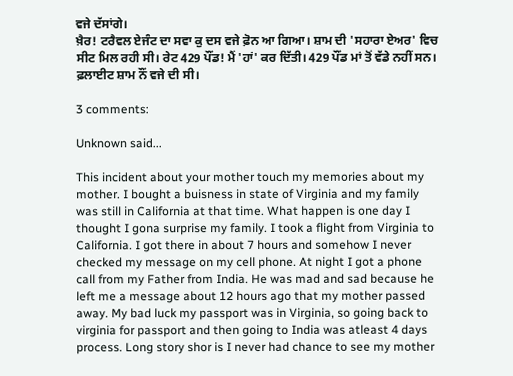ਵਜੇ ਦੱਸਾਂਗੇ।
ਖ਼ੈਰ! ਟਰੈਵਲ ਏਜੰਟ ਦਾ ਸਵਾ ਕੁ ਦਸ ਵਜੇ ਫ਼ੋਨ ਆ ਗਿਆ। ਸ਼ਾਮ ਦੀ 'ਸਹਾਰਾ ਏਅਰ' ਵਿਚ ਸੀਟ ਮਿਲ ਰਹੀ ਸੀ। ਰੇਟ 429 ਪੌਂਡ! ਮੈਂ 'ਹਾਂ' ਕਰ ਦਿੱਤੀ। 429 ਪੌਂਡ ਮਾਂ ਤੋਂ ਵੱਡੇ ਨਹੀਂ ਸਨ। ਫ਼ਲਾਈਟ ਸ਼ਾਮ ਨੌਂ ਵਜੇ ਦੀ ਸੀ।

3 comments:

Unknown said...

This incident about your mother touch my memories about my mother. I bought a buisness in state of Virginia and my family was still in California at that time. What happen is one day I thought I gona surprise my family. I took a flight from Virginia to California. I got there in about 7 hours and somehow I never checked my message on my cell phone. At night I got a phone call from my Father from India. He was mad and sad because he left me a message about 12 hours ago that my mother passed away. My bad luck my passport was in Virginia, so going back to virginia for passport and then going to India was atleast 4 days process. Long story shor is I never had chance to see my mother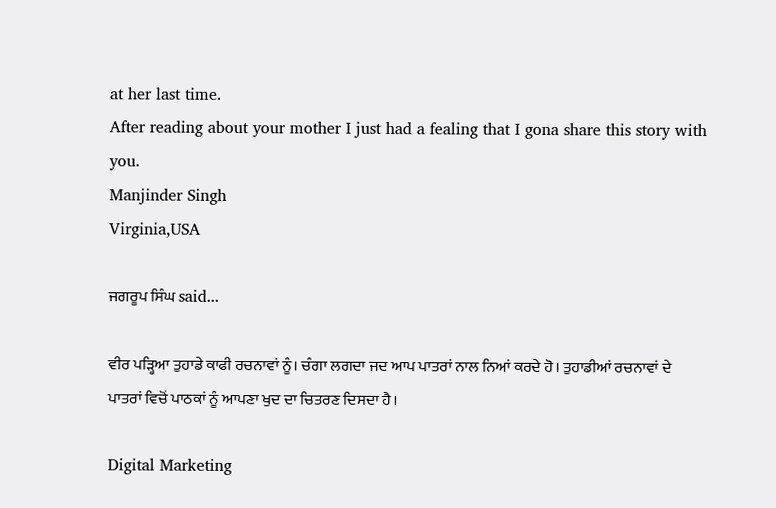at her last time.
After reading about your mother I just had a fealing that I gona share this story with you.
Manjinder Singh
Virginia,USA

ਜਗਰੂਪ ਸਿੰਘ said...

ਵੀਰ ਪੜ੍ਹਿਆ ਤੁਹਾਡੇ ਕਾਫੀ ਰਚਨਾਵਾਂ ਨੂੰ। ਚੰਗਾ ਲਗਦਾ ਜਦ ਆਪ ਪਾਤਰਾਂ ਨਾਲ ਨਿਆਂ ਕਰਦੇ ਹੋ। ਤੁਹਾਡੀਆਂ ਰਚਨਾਵਾਂ ਦੇ ਪਾਤਰਾਂ ਵਿਚੋਂ ਪਾਠਕਾਂ ਨੂੰ ਆਪਣਾ ਖੁਦ ਦਾ ਚਿਤਰਣ ਦਿਸਦਾ ਹੈ।

Digital Marketing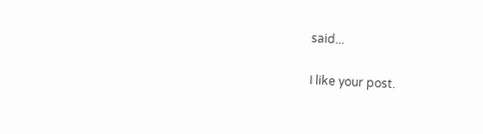said...

I like your post.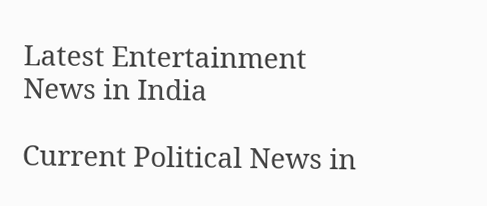Latest Entertainment News in India

Current Political News in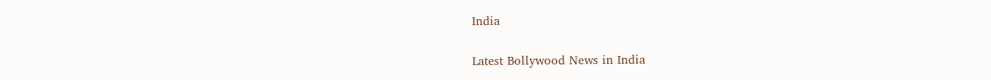India

Latest Bollywood News in India